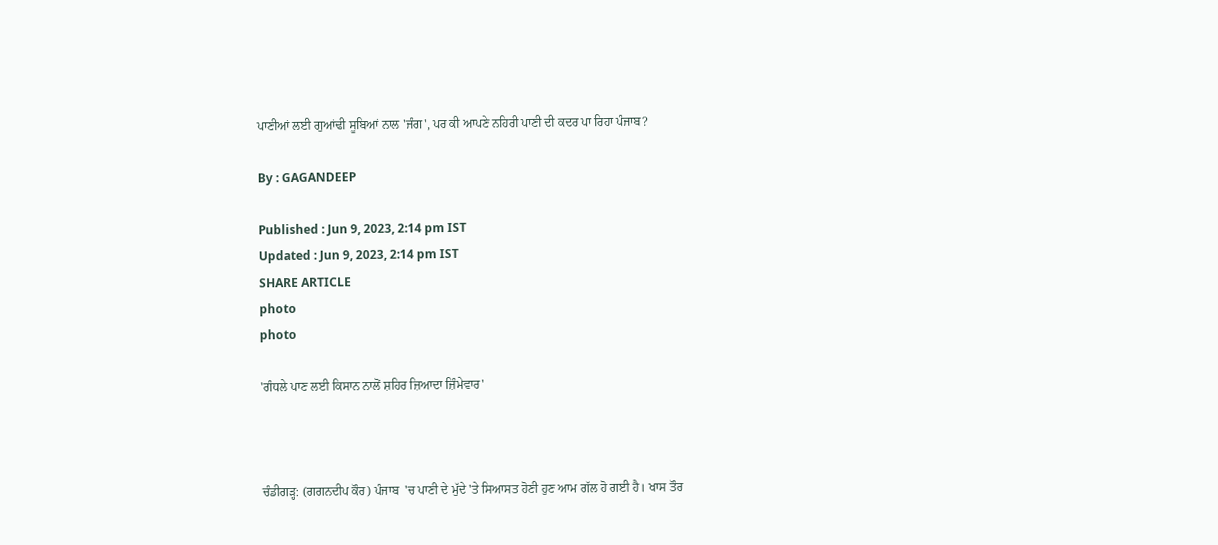ਪਾਣੀਆਂ ਲਈ ਗੁਆਂਢੀ ਸੂਬਿਆਂ ਨਾਲ 'ਜੰਗ', ਪਰ ਕੀ ਆਪਣੇ ਨਹਿਰੀ ਪਾਣੀ ਦੀ ਕਦਰ ਪਾ ਰਿਹਾ ਪੰਜਾਬ?

By : GAGANDEEP

Published : Jun 9, 2023, 2:14 pm IST
Updated : Jun 9, 2023, 2:14 pm IST
SHARE ARTICLE
photo
photo

'ਗੰਧਲੇ ਪਾਣ ਲਈ ਕਿਸਾਨ ਨਾਲੋਂ ਸ਼ਹਿਰ ਜ਼ਿਆਦਾ ਜ਼ਿੰਮੇਵਾਰ'



ਚੰਡੀਗੜ੍ਹ: (ਗਗਨਦੀਪ ਕੌਰ) ਪੰਜਾਬ  'ਚ ਪਾਣੀ ਦੇ ਮੁੱਦੇ 'ਤੇ ਸਿਆਸਤ ਹੋਣੀ ਹੁਣ ਆਮ ਗੱਲ ਹੋ ਗਈ ਹੈ। ਖਾਸ ਤੌਰ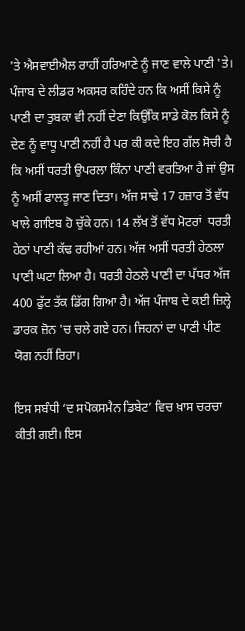'ਤੇ ਐਸਵਾਈਐਲ ਰਾਹੀਂ ਹਰਿਆਣੇ ਨੂੰ ਜਾਣ ਵਾਲੇ ਪਾਣੀ 'ਤੇ। ਪੰਜਾਬ ਦੇ ਲੀਡਰ ਅਕਸਰ ਕਹਿੰਦੇ ਹਨ ਕਿ ਅਸੀਂ ਕਿਸੇ ਨੂੰ ਪਾਣੀ ਦਾ ਤੁਬਕਾ ਵੀ ਨਹੀਂ ਦੇਣਾ ਕਿਉਂਕਿ ਸਾਡੇ ਕੋਲ ਕਿਸੇ ਨੂੰ ਦੇਣ ਨੂੰ ਵਾਧੂ ਪਾਣੀ ਨਹੀਂ ਹੈ ਪਰ ਕੀ ਕਦੇ ਇਹ ਗੱਲ ਸੋਚੀ ਹੈ ਕਿ ਅਸੀਂ ਧਰਤੀ ਉਪਰਲਾ ਕਿੰਨਾ ਪਾਣੀ ਵਰਤਿਆ ਹੈ ਜਾਂ ਉਸ ਨੂੰ ਅਸੀਂ ਫਾਲਤੂ ਜਾਣ ਦਿਤਾ। ਅੱਜ ਸਾਢੇ 17 ਹਜ਼ਾਰ ਤੋਂ ਵੱਧ ਖਾਲੇ ਗਾਇਬ ਹੋ ਚੁੱਕੇ ਹਨ। 14 ਲੱਖ ਤੋਂ ਵੱਧ ਮੋਟਰਾਂ  ਧਰਤੀ ਹੇਠਾਂ ਪਾਣੀ ਕੱਢ ਰਹੀਆਂ ਹਨ। ਅੱਜ ਅਸੀਂ ਧਰਤੀ ਹੇਠਲਾ ਪਾਣੀ ਘਟਾ ਲਿਆ ਹੈ। ਧਰਤੀ ਹੇਠਲੇ ਪਾਣੀ ਦਾ ਪੱਧਰ ਅੱਜ 400 ਫੁੱਟ ਤੱਕ ਡਿੱਗ ਗਿਆ ਹੈ। ਅੱਜ ਪੰਜਾਬ ਦੇ ਕਈ ਜ਼ਿਲ੍ਹੇ ਡਾਰਕ ਜ਼ੋਨ 'ਚ ਚਲੇ ਗਏ ਹਨ। ਜਿਹਨਾਂ ਦਾ ਪਾਣੀ ਪੀਣ ਯੋਗ ਨਹੀਂ ਰਿਹਾ।

ਇਸ ਸਬੰਧੀ ‘ਦ ਸਪੋਕਸਮੈਨ ਡਿਬੇਟ’ ਵਿਚ ਖ਼ਾਸ ਚਰਚਾ ਕੀਤੀ ਗਈ। ਇਸ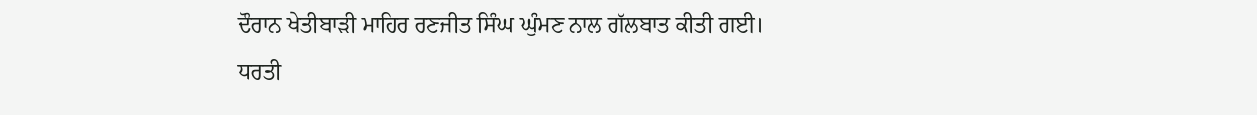ਦੌਰਾਨ ਖੇਤੀਬਾੜੀ ਮਾਹਿਰ ਰਣਜੀਤ ਸਿੰਘ ਘੁੰਮਣ ਨਾਲ ਗੱਲਬਾਤ ਕੀਤੀ ਗਈ।
ਧਰਤੀ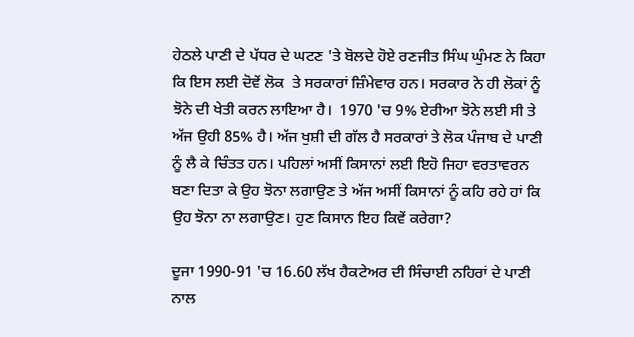ਹੇਠਲੇ ਪਾਣੀ ਦੇ ਪੱਧਰ ਦੇ ਘਟਣ 'ਤੇ ਬੋਲਦੇ ਹੋਏ ਰਣਜੀਤ ਸਿੰਘ ਘੁੰਮਣ ਨੇ ਕਿਹਾ ਕਿ ਇਸ ਲਈ ਦੋਵੇਂ ਲੋਕ  ਤੇ ਸਰਕਾਰਾਂ ਜ਼ਿੰਮੇਵਾਰ ਹਨ। ਸਰਕਾਰ ਨੇ ਹੀ ਲੋਕਾਂ ਨੂੰ ਝੋਨੇ ਦੀ ਖੇਤੀ ਕਰਨ ਲਾਇਆ ਹੈ।  1970 'ਚ 9% ਏਰੀਆ ਝੋਨੇ ਲਈ ਸੀ ਤੇ ਅੱਜ ਉਹੀ 85% ਹੈ। ਅੱਜ ਖੁਸ਼ੀ ਦੀ ਗੱਲ ਹੈ ਸਰਕਾਰਾਂ ਤੇ ਲੋਕ ਪੰਜਾਬ ਦੇ ਪਾਣੀ ਨੂੰ ਲੈ ਕੇ ਚਿੰਤਤ ਹਨ। ਪਹਿਲਾਂ ਅਸੀਂ ਕਿਸਾਨਾਂ ਲਈ ਇਹੋ ਜਿਹਾ ਵਰਤਾਵਰਨ ਬਣਾ ਦਿਤਾ ਕੇ ਉਹ ਝੋਨਾ ਲਗਾਉਣ ਤੇ ਅੱਜ ਅਸੀਂ ਕਿਸਾਨਾਂ ਨੂੰ ਕਹਿ ਰਹੇ ਹਾਂ ਕਿ ਉਹ ਝੋਨਾ ਨਾ ਲਗਾਉਣ। ਹੁਣ ਕਿਸਾਨ ਇਹ ਕਿਵੇਂ ਕਰੇਗਾ?

ਦੂਜਾ 1990-91 'ਚ 16.60 ਲੱਖ ਹੈਕਟੇਅਰ ਦੀ ਸਿੰਚਾਈ ਨਹਿਰਾਂ ਦੇ ਪਾਣੀ ਨਾਲ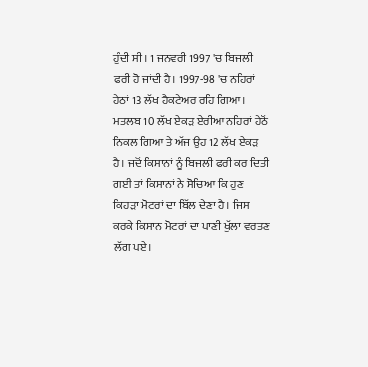ਹੁੰਦੀ ਸੀ। 1 ਜਨਵਰੀ 1997 'ਚ ਬਿਜਲੀ ਫਰੀ ਹੋ ਜਾਂਦੀ ਹੈ। 1997-98 'ਚ ਨਹਿਰਾਂ ਹੇਠਾਂ 13 ਲੱਖ ਹੈਕਟੇਅਰ ਰਹਿ ਗਿਆ। ਮਤਲਬ 10 ਲੱਖ ਏਕੜ ਏਰੀਆ ਨਹਿਰਾਂ ਹੇਠੋਂ ਨਿਕਲ ਗਿਆ ਤੇ ਅੱਜ ਉਹ 12 ਲੱਖ ਏਕੜ ਹੈ। ਜਦੋਂ ਕਿਸਾਨਾਂ ਨੂੰ ਬਿਜਲੀ ਫਰੀ ਕਰ ਦਿਤੀ ਗਈ ਤਾਂ ਕਿਸਾਨਾਂ ਨੇ ਸੋਚਿਆ ਕਿ ਹੁਣ ਕਿਹੜਾ ਮੋਟਰਾਂ ਦਾ ਬਿੱਲ ਦੇਣਾ ਹੈ। ਜਿਸ ਕਰਕੇ ਕਿਸਾਨ ਮੋਟਰਾਂ ਦਾ ਪਾਣੀ ਖੁੱਲਾ ਵਰਤਣ ਲੱਗ ਪਏ।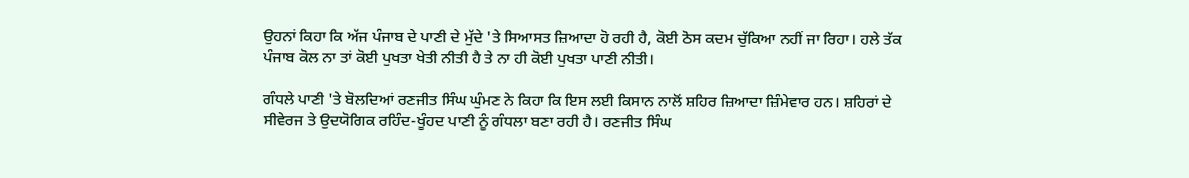ਉਹਨਾਂ ਕਿਹਾ ਕਿ ਅੱਜ ਪੰਜਾਬ ਦੇ ਪਾਣੀ ਦੇ ਮੁੱਦੇ 'ਤੇ ਸਿਆਸਤ ਜ਼ਿਆਦਾ ਹੋ ਰਹੀ ਹੈ, ਕੋਈ ਠੋਸ ਕਦਮ ਚੁੱਕਿਆ ਨਹੀਂ ਜਾ ਰਿਹਾ। ਹਲੇ ਤੱਕ ਪੰਜਾਬ ਕੋਲ ਨਾ ਤਾਂ ਕੋਈ ਪੁਖਤਾ ਖੇਤੀ ਨੀਤੀ ਹੈ ਤੇ ਨਾ ਹੀ ਕੋਈ ਪੁਖਤਾ ਪਾਣੀ ਨੀਤੀ।

ਗੰਧਲੇ ਪਾਣੀ 'ਤੇ ਬੋਲਦਿਆਂ ਰਣਜੀਤ ਸਿੰਘ ਘੁੰਮਣ ਨੇ ਕਿਹਾ ਕਿ ਇਸ ਲਈ ਕਿਸਾਨ ਨਾਲੋਂ ਸ਼ਹਿਰ ਜ਼ਿਆਦਾ ਜ਼ਿੰਮੇਵਾਰ ਹਨ। ਸ਼ਹਿਰਾਂ ਦੇ ਸੀਵੇਰਜ ਤੇ ਉਦਯੋਗਿਕ ਰਹਿੰਦ-ਖੂੰਹਦ ਪਾਣੀ ਨੂੰ ਗੰਧਲਾ ਬਣਾ ਰਹੀ ਹੈ। ਰਣਜੀਤ ਸਿੰਘ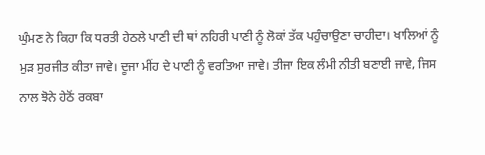ਘੁੰਮਣ ਨੇ ਕਿਹਾ ਕਿ ਧਰਤੀ ਹੇਠਲੇ ਪਾਣੀ ਦੀ ਥਾਂ ਨਹਿਰੀ ਪਾਣੀ ਨੂੰ ਲੋਕਾਂ ਤੱਕ ਪਹੁੰਚਾਉਣਾ ਚਾਹੀਦਾ। ਖਾਲਿਆਂ ਨੂੰ ਮੁੜ ਸੁਰਜੀਤ ਕੀਤਾ ਜਾਵੇ। ਦੂਜਾ ਮੀਂਹ ਦੇ ਪਾਣੀ ਨੂੰ ਵਰਤਿਆ ਜਾਵੇ। ਤੀਜਾ ਇਕ ਲੰਮੀ ਨੀਤੀ ਬਣਾਈ ਜਾਵੇ, ਜਿਸ ਨਾਲ ਝੋਨੇ ਹੇਠੋਂ ਰਕਬਾ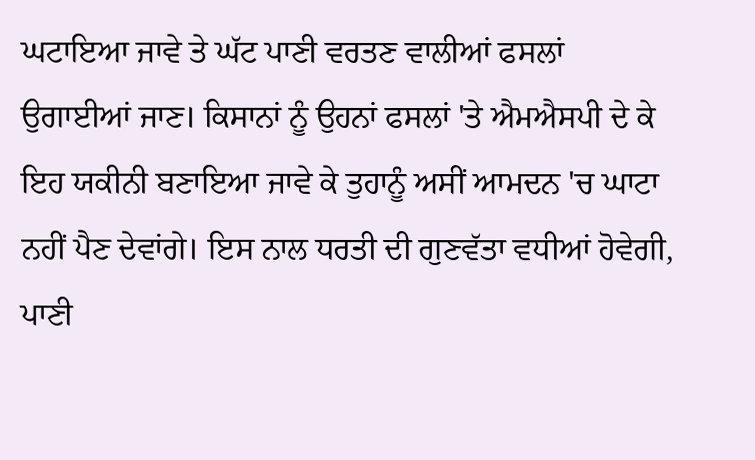ਘਟਾਇਆ ਜਾਵੇ ਤੇ ਘੱਟ ਪਾਣੀ ਵਰਤਣ ਵਾਲੀਆਂ ਫਸਲਾਂ  ਉਗਾਈਆਂ ਜਾਣ। ਕਿਸਾਨਾਂ ਨੂੰ ਉਹਨਾਂ ਫਸਲਾਂ 'ਤੇ ਐਮਐਸਪੀ ਦੇ ਕੇ ਇਹ ਯਕੀਨੀ ਬਣਾਇਆ ਜਾਵੇ ਕੇ ਤੁਹਾਨੂੰ ਅਸੀਂ ਆਮਦਨ 'ਚ ਘਾਟਾ ਨਹੀਂ ਪੈਣ ਦੇਵਾਂਗੇ। ਇਸ ਨਾਲ ਧਰਤੀ ਦੀ ਗੁਣਵੱਤਾ ਵਧੀਆਂ ਹੋਵੇਗੀ, ਪਾਣੀ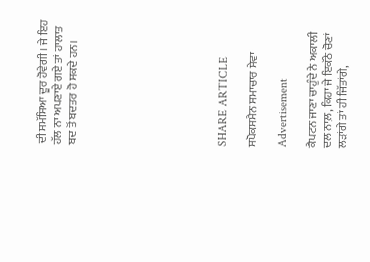ਦੀ ਸਮੱਸਿਆ ਦੂਰ ਹੋਵੇਗੀ। ਜੇ ਇਹ ਹੱਲ ਨਾ ਅਪਣਾਏ ਗਏ ਤਾਂ ਹਾਲਾਤ ਬਦ ਤੋਂ ਬਦਤਰ ਹੋ ਸਕਦੇ ਹਨ।









SHARE ARTICLE

ਸਪੋਕਸਮੈਨ ਸਮਾਚਾਰ ਸੇਵਾ

Advertisement

ਕੈਪਟਨ ਜਾਣਾ ਚਾਹੁੰਦੇ ਨੇ ਅਕਾਲੀ ਦਲ ਨਾਲ਼, ਕਿਹਾ ਜੇ ਇਕੱਠੇ ਚੋਣਾਂ ਲੜਾਂਗੇ ਤਾਂ ਹੀ ਜਿੱਤਾਂਗੇ,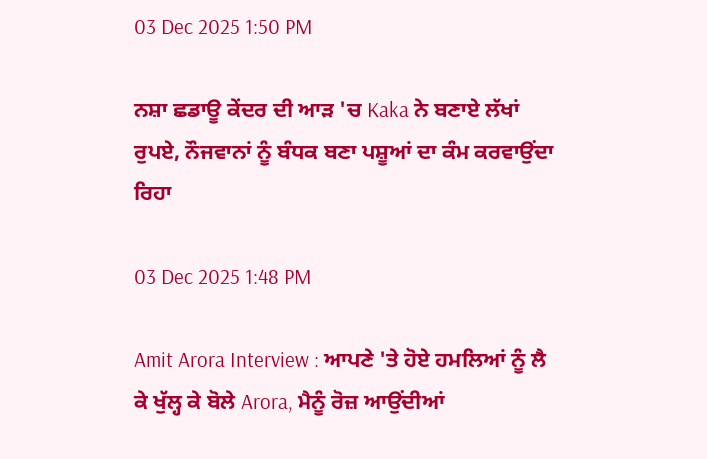03 Dec 2025 1:50 PM

ਨਸ਼ਾ ਛਡਾਊ ਕੇਂਦਰ ਦੀ ਆੜ 'ਚ Kaka ਨੇ ਬਣਾਏ ਲੱਖਾਂ ਰੁਪਏ, ਨੌਜਵਾਨਾਂ ਨੂੰ ਬੰਧਕ ਬਣਾ ਪਸ਼ੂਆਂ ਦਾ ਕੰਮ ਕਰਵਾਉਂਦਾ ਰਿਹਾ

03 Dec 2025 1:48 PM

Amit Arora Interview : ਆਪਣੇ 'ਤੇ ਹੋਏ ਹਮਲਿਆਂ ਨੂੰ ਲੈ ਕੇ ਖੁੱਲ੍ਹ ਕੇ ਬੋਲੇ Arora, ਮੈਨੂੰ ਰੋਜ਼ ਆਉਂਦੀਆਂ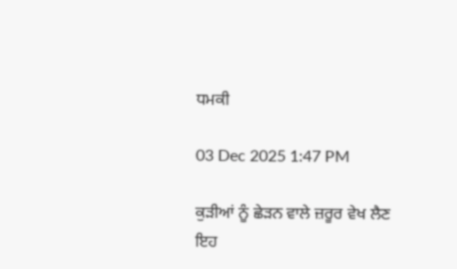ਧਮਕੀ

03 Dec 2025 1:47 PM

ਕੁੜੀਆਂ ਨੂੰ ਛੇੜਨ ਵਾਲੇ ਜ਼ਰੂਰ ਵੇਖ ਲੈਣ ਇਹ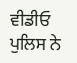ਵੀਡੀਓ ਪੁਲਿਸ ਨੇ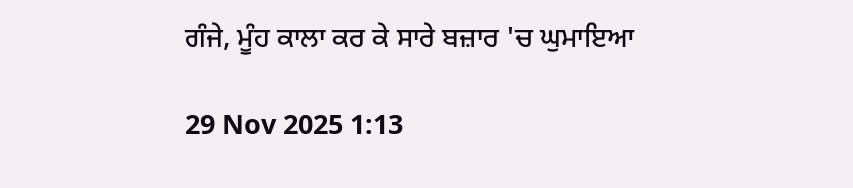ਗੰਜੇ, ਮੂੰਹ ਕਾਲਾ ਕਰ ਕੇ ਸਾਰੇ ਬਜ਼ਾਰ 'ਚ ਘੁਮਾਇਆ

29 Nov 2025 1:13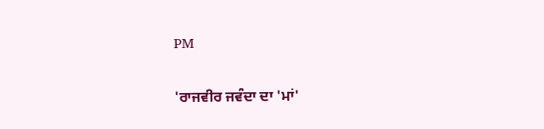PM

'ਰਾਜਵੀਰ ਜਵੰਦਾ ਦਾ 'ਮਾਂ'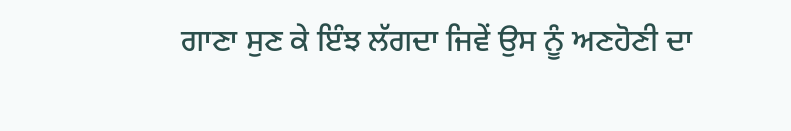ਗਾਣਾ ਸੁਣ ਕੇ ਇੰਝ ਲੱਗਦਾ ਜਿਵੇਂ ਉਸ ਨੂੰ ਅਣਹੋਣੀ ਦਾ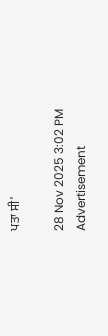ਪਤਾ ਸੀ'

28 Nov 2025 3:02 PM
Advertisement